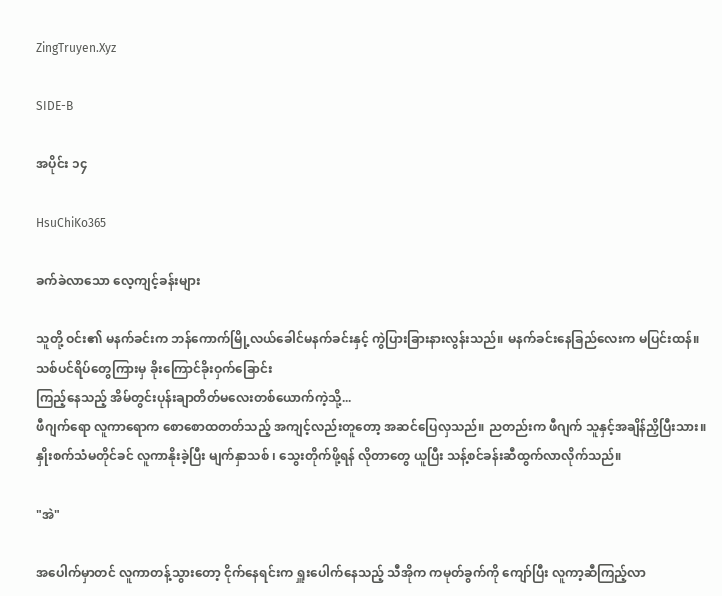ZingTruyen.Xyz

SIDE-B

အပိုင်း ၁၄

HsuChiKo365

ခက်ခဲလာသော လေ့ကျင့်ခန်းများ

သူတို့ ဝင်း၏ မနက်ခင်းက ဘန်ကောက်မြို့လယ်ခေါင်မနက်ခင်းနှင့် ကွဲပြားခြားနားလွန်းသည်။ မနက်ခင်းနေခြည်လေးက မပြင်းထန်။ သစ်ပင်ရိပ်တွေကြားမှ ခိုးကြောင်ခိုးဝှက်ခြောင်း
ကြည့်နေသည့် အိမ်တွင်းပုန်းချာတိတ်မလေးတစ်‌ယောက်ကဲ့သို့...
ဖီဂျက်ရော လူကာရောက စောစောထတတ်သည့် အကျင့်လည်းတူတော့ အဆင်ပြေလှသည်။ ညတည်းက ဖီဂျက် သူနှင့်အချိန်ညှိပြီးသား။ နှိုးစက်သံမတိုင်ခင် လူကာနိုးခဲ့ပြီး မျက်နှာသစ် ၊ သွေးတိုက်ဖို့ရန် လိုတာတွေ ယူပြီး သန့်စင်ခန်းဆီထွက်လာလိုက်သည်။

"အဲ"

အပေါက်မှာတင် လူကာတန့်သွားတော့ ငိုက်နေရင်းက ရှူးပေါက်နေသည့် သီအိုက ကမုတ်ခွက်ကို ကျော်ပြီး လူကာ့ဆီကြည့်လာ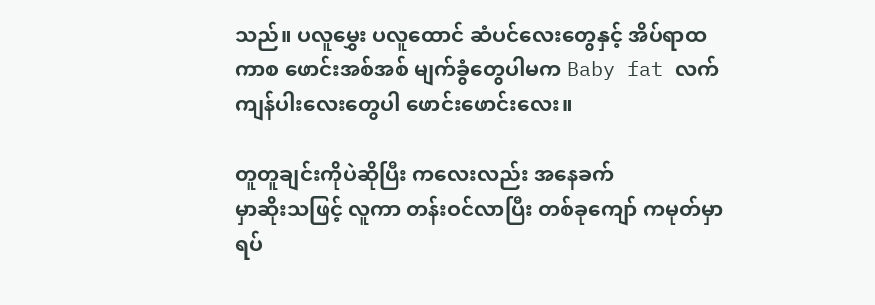သည်။ ပလူမွှေး ပလူထောင် ဆံပင်လေးတွေနှင့် အိပ်ရာထ
ကာစ ဖောင်းအစ်အစ် မျက်ခွံတွေပါမက Baby fat လက်ကျန်ပါးလေးတွေပါ ဖောင်းဖောင်းလေး။

တူတူချင်းကိုပဲဆိုပြီး ကလေးလည်း အနေခက်
မှာဆိုးသဖြင့် လူကာ တန်းဝင်လာပြီး တစ်ခုကျော် ကမုတ်မှာ ရပ်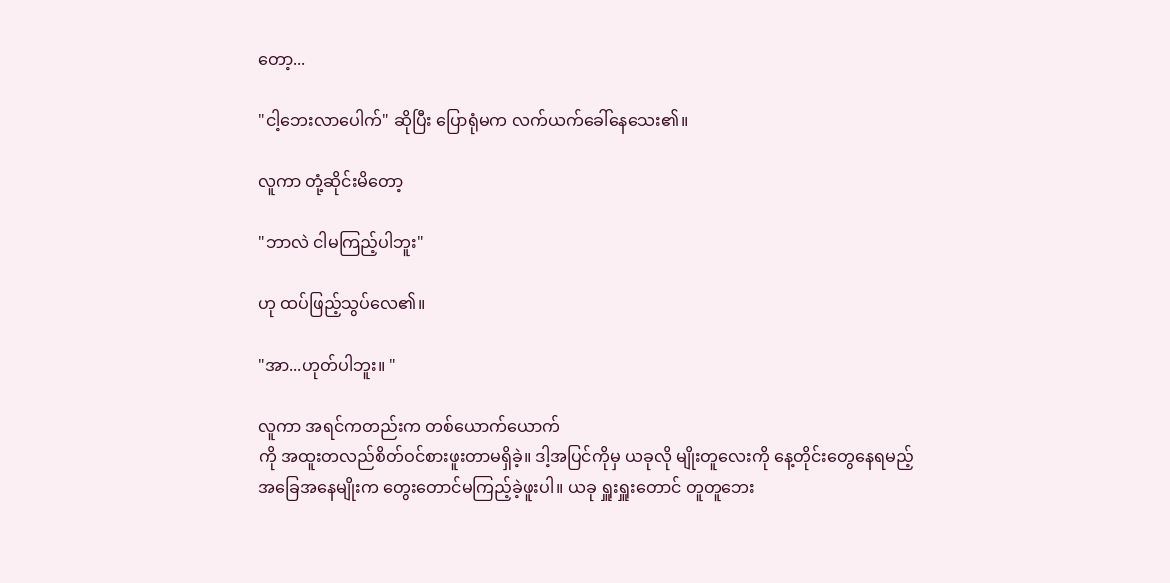တော့...

"ငါ့ဘေးလာပေါက်" ဆိုပြီး ပြောရုံမက လက်ယက်ခေါ်နေသေး၏။

လူကာ တုံ့ဆိုင်းမိတော့

"ဘာလဲ ငါမကြည့်ပါဘူး"

ဟု ထပ်ဖြည့်သွပ်လေ၏။

"အာ...ဟုတ်ပါဘူး။ "

လူကာ အရင်ကတည်းက တစ်ယောက်ယောက်
ကို အထူးတလည်စိတ်ဝင်စားဖူးတာမရှိခဲ့။ ဒါ့အပြင်ကိုမှ ယခုလို မျိုးတူလေးကို နေ့တိုင်းတွေနေရမည့် အခြေအနေမျိုးက တွေးတောင်မကြည့်ခဲ့ဖူးပါ။ ယခု ရှူးရှူးတောင် တူတူဘေး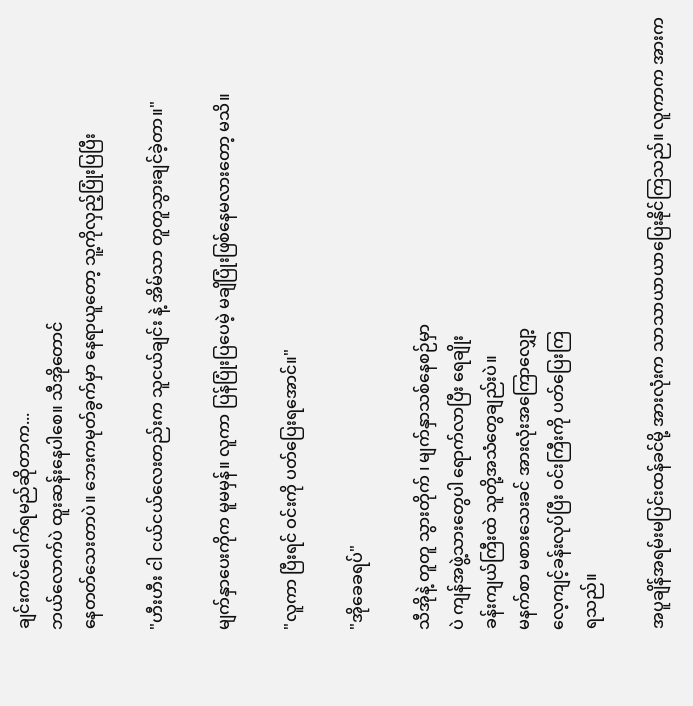ချင်းကပ်ပေါက်ရမည်ဆိုတာက...
ဘယ်လောက်ပဲ ထူးဆန်းနေပါစေ။ သီအိုတောင်
နေတတ်သေးတာပဲ။ ဘေးကမုတ်ခွက်မှာ နေရာယူတော့ သူ့ကိုလှည့်ပြုံးပြပြီး

"ဟီးဟီး ငါ ငယ်ငယ်လေးတည်းက သူငယ်ချင်း နဲ့ အိမ်သာ တူတူသွားချင်ခဲ့တာ။"

မျက်နှာပေးကိုက မူမမှန်။ လူကာ ပြန်ပြုံးပြပေမဲ့ မချိပြုံးဖြစ်နေမလားတော့ မသိ။

"လူကာ ပြီးရင် ဝင်းကို ပတ်ပြေးရအောင်။"

"အိုခေခရပ်"

သီအိုနဲ့ တူတူ သွားတိုက် ၊ မျက်နှာသစ်နေစဉ်မှာ
ပဲ ကျန်အဖွဲ့သားတွေပါ ရောက်လာပြီး ရေချိုး
ခန်းကျယ်ကြီးထဲ သူတို့အသံတွေချည်းပဲ။
မနက်စာ မစားသေးခင် အားလုံး‌အကြောလျှော့
လေ့ကျင့်ခန်းလုပ်ပြီး ဝင်းကြီးကို ပတ်ပြေးကြ
ရသည်။

အ‌ပူချိန်အရမ်းမပြင်းထန်ခင်မို့ အားလုံးက သာသာယာယာပြေးနိုင်‌ကြသည်။ လူကာက အားက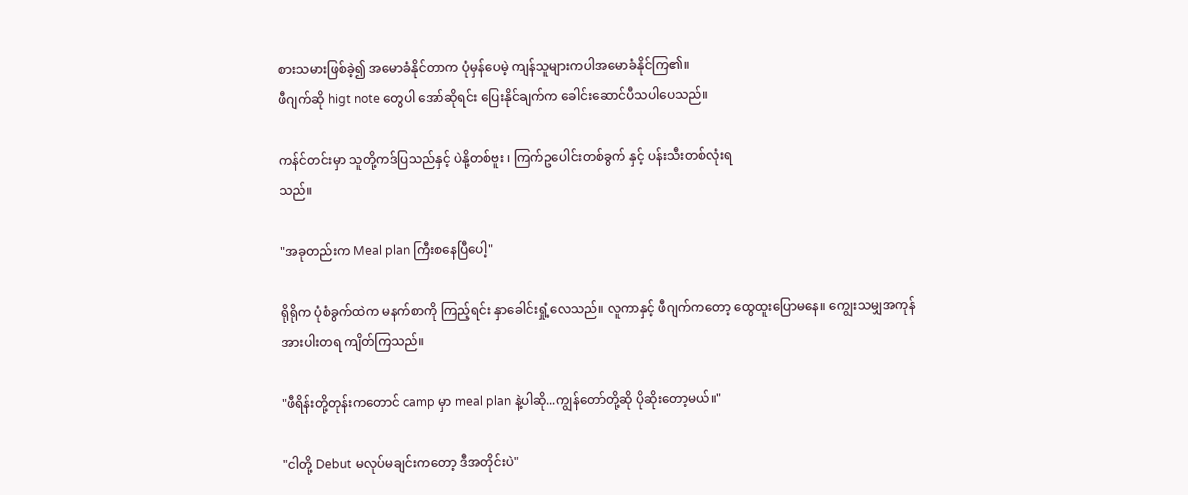စားသမားဖြစ်ခဲ့၍ အမောခံနိုင်တာက ပုံမှန်ပေမဲ့ ကျန်သူများကပါအမောခံနိုင်ကြ၏။
ဖီဂျက်ဆို higt note တွေပါ အော်ဆိုရင်း ပြေး‌နိုင်ချက်က ခေါင်းဆောင်ပီသပါပေသည်။

ကန်င်တင်းမှာ သူတို့ကဒ်ပြသည်နှင့် ပဲနို့တစ်ဗူး ၊ ကြက်ဥပေါင်းတစ်ခွက် နှင့် ပန်းသီးတစ်လုံးရ
သည်။

"အခုတည်းက Meal plan ကြီးစနေပြီပေါ့"

ရိုရိုက ပုံစံခွက်ထဲက မနက်စာကို ကြည့်ရင်း နှာခေါင်းရှုံ့လေသည်။ လူကာနှင့် ဖီဂျက်ကတော့ ထွေထူးပြောမနေ။ ကျွေးသမျှအကုန်
အားပါးတရ ‌ကျိတ်ကြသည်။

"ဖီရိန်းတို့တုန်းကတောင် camp မှာ meal plan နဲ့ပါဆို...ကျွန်တော်တို့ဆို ပိုဆိုးတော့မယ်။"

"ငါတို့ Debut မလုပ်မချင်းကတော့ ဒီအတိုင်းပဲ"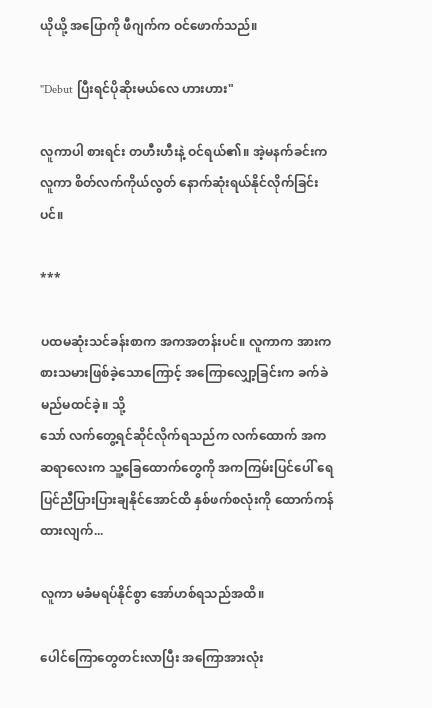ယိုယို့ အပြောကို ဖီဂျက်က ဝင်ဖောက်သည်။

"Debut ပြီးရင်ပိုဆိုးမယ်လေ ဟားဟား"

လူကာပါ စားရင်း တဟီးဟီးနဲ့ ဝင်ရယ်၏။ အဲ့မနက်ခင်းက လူကာ စိတ်လက်ကိုယ်လွတ် နောက်ဆုံးရယ်နိုင်လိုက်ခြင်းပင်။

***

ပထမဆုံးသင်ခန်းစာက အကအတန်းပင်။ လူကာက အားကစားသမားဖြစ်ခဲ့သောကြောင့် အကြောလျှော့ခြင်းက ခက်ခဲမည်မထင်ခဲ့။ သို့
သော် လက်တွေ့ရင်ဆိုင်လိုက်ရသည်က လက်ထောက် အက ဆရာလေးက သူ့ခြေထောက်တွေကို အကကြမ်းပြင်ပေါ် ရေပြင်ညီပြားပြားချနိုင်အောင်ထိ ‌နှစ်ဖက်စလုံးကို ထောက်ကန်ထားလျက်...

လူကာ မခံမရပ်နိုင်စွာ အော်ဟစ်ရသည်အထိ။

ပေါင်ကြောတွေတင်းလာပြီး အကြောအားလုံး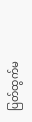ပြတ်ထွက်မ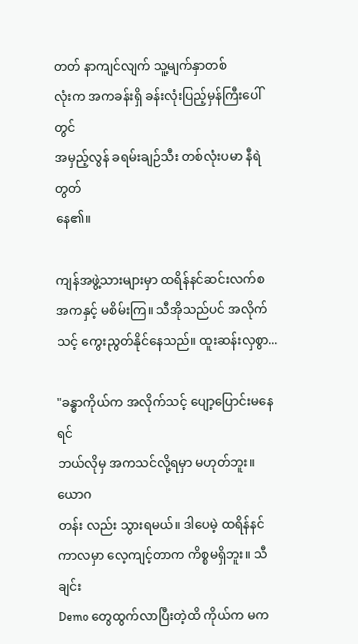တတ် နာကျင်လျက် သူ့မျက်နှာတစ်
လုံးက အကခန်းရှိ ခန်းလုံးပြည့်မှန်ကြီးပေါ်တွင်
အမှည့်လွန် ခရမ်းချဉ်သီး တစ်လုံးပမာ နီရဲတွတ်
နေ၏။

ကျန်အဖွဲ့သားများမှာ ထရိန်နင်ဆင်းလက်စ အကနှင့် မစိမ်းကြ။ သီအိုသည်ပင် အလိုက်သင့် ကွေးညွတ်နိုင်နေသည်။ ထူးဆန်းလှစွာ...

"ခန္ဓာကိုယ်က အလိုက်သင့် ပျော့ပြောင်းမနေရင်
ဘယ်လိုမှ အကသင်လို့ရမှာ မဟုတ်ဘူး။ ယောဂ
တန်း လည်း သွားရမယ်။ ဒါပေမဲ့ ထရိန်နင်ကာလမှာ လေ့ကျင့်တာက ကိစ္စမရှိဘူး။ သီချင်း
Demo တွေထွက်လာပြီးတဲ့ထိ ကိုယ်က မက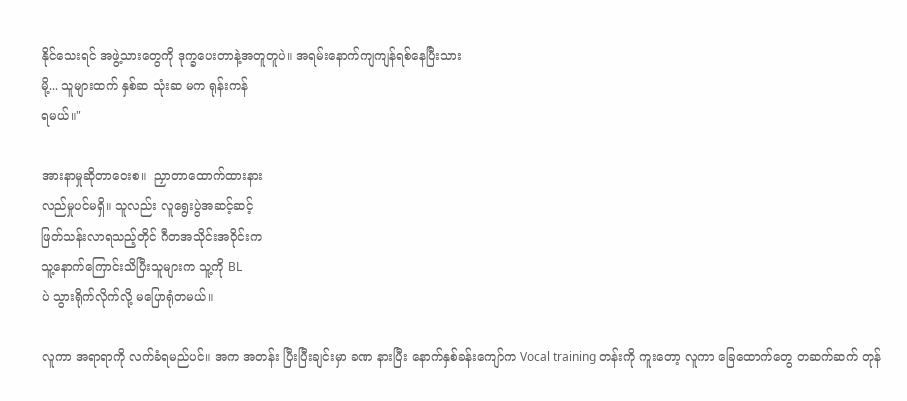နိုင်သေးရင် အဖွဲ့သားတွေကို ဒုက္ခပေးတာနဲ့အတူတူပဲ။ အရမ်းနောက်ကျကျန်ရစ်နေပြီးသား
မို့... သူများထက် နှစ်ဆ သုံးဆ မက ရုန်းကန်
ရမယ်။"

အားနာမှုဆိုတာဝေးစ။  ညှာတာထောက်ထားနား
လည်မှုပင်မရှိ။ သူလည်း လူရွေးပွဲအဆင့်ဆင့်
ဖြတ်သန်းလာရသည့်တိုင် ဂီတအသိုင်းအဝိုင်းက
သူ့နောက်ကြောင်းသိပြီးသူများက သူ့ကို BL
ပဲ သွားရိုက်လိုက်လို့ မပြောရုံတမယ်။

လူကာ အရာရာကို လက်ခံရမည်ပင်။ အက အတန်း ပြီးပြီးချင်းမှာ ခဏ နားပြီး နောက်နှစ်ခန်းကျော်က Vocal training တန်းကို ကူးတော့ လူကာ ခြေထောက်တွေ တဆက်ဆက် တုန်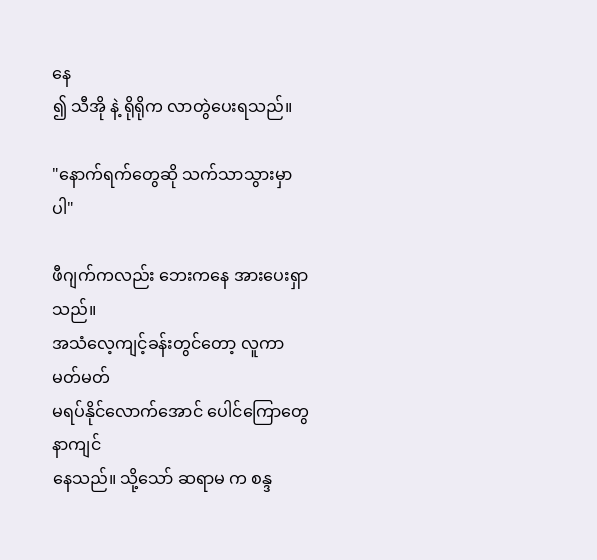နေ
၍ သီအို နဲ့ ရိုရိုက လာတွဲပေးရသည်။

"နောက်ရက်တွေဆို သက်သာသွားမှာပါ"

ဖီဂျက်ကလည်း ဘေးကနေ အားပေးရှာသည်။
အသံလေ့ကျင့်ခန်း‌တွင်တော့ လူကာ မတ်မတ်
မရပ်နိုင်လောက်အောင် ပေါင်ကြောတွေ နာကျင်
နေသည်။ သို့သော် ဆရာမ က စန္ဒ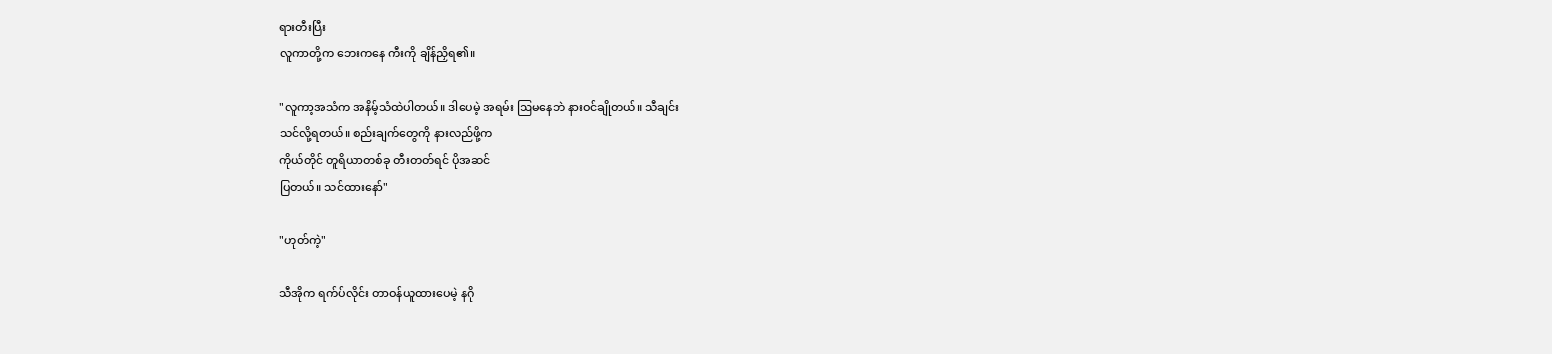ရားတီးပြီး
လူကာတို့က ဘေးကနေ ကီးကို ချိန်ညှိရ၏။

"လူကာ့အသံက အနိမ့်သံထဲပါတယ်။ ဒါပေမဲ့ အရမ်း ဩမနေဘဲ နားဝင်ချိုတယ်။ သီချင်း
သင်လို့ရတယ်။ စည်းချက်တွေကို နားလည်ဖို့က
ကိုယ်တိုင် တူရိယာတစ်ခု တီးတတ်ရင် ပိုအဆင်
ပြတယ်။ သင်ထားနော်"

"ဟုတ်ကဲ့"

သီအိုက ရက်ပ်လိုင်း တာဝန်ယူထားပေမဲ့ နဂို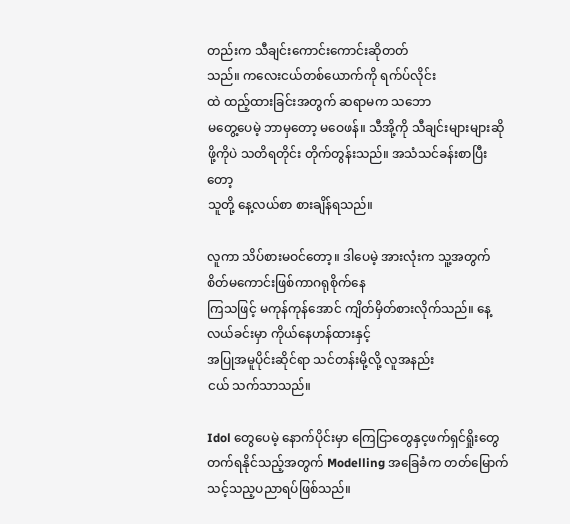တည်းက သီချင်းကောင်းကောင်းဆိုတတ်
သည်။ ကလေးငယ်တစ်ယောက်ကို ရက်ပ်လိုင်း
ထဲ ထည့်ထားခြင်းအတွက် ဆရာမက သဘော
မတွေ့ပေမဲ့ ဘာမှတော့ မဝေဖန်။ သီအို့ကို သီချင်းများများဆိုဖို့ကိုပဲ သတိရတိုင်း တိုက်တွန်းသည်။ အသံသင်ခန်းစာပြီးတော့
သူတို့ နေ့လယ်စာ စားချိန်ရသည်။

လူကာ သိပ်စားမဝင်တော့။ ဒါပေမဲ့ အားလုံးက သူ့အတွက် စိတ်မကောင်းဖြစ်ကာဂရုစိုက်‌နေ
ကြသဖြင့် မကုန်ကုန်အောင် ကျိတ်မှိတ်စားလိုက်သည်။ နေ့လယ်ခင်းမှာ ကိုယ်နေဟန်ထားနှင့်
အပြုအမူပိုင်းဆိုင်ရာ သင်တန်းမို့လို့ လူအနည်း
ငယ် သက်သာသည်။

Idol တွေပေမဲ့ နောက်ပိုင်းမှာ ကြေငြာ‌တွေနှင့ဖက်ရှင်ရှိုးတွေ တက်ရနိုင်သည့်အတွက် Modelling အခြေခံက တတ်မြောက်သင့်သည့ပညာရပ်ဖြစ်သည်။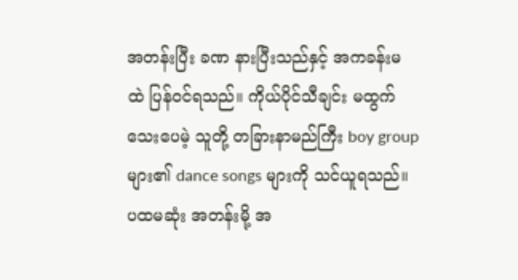အတန်းပြီး ခဏ နားပြီးသည်နှင့် အကခန်းမ
ထဲ ပြန်ဝင်ရသည်။ ကိုယ်ပိုင်သီချင်း မထွက်သေးပေမဲ့ သူတို့ တခြားနာမည်ကြီး boy group
များ၏ dance songs များကို သင်ယူရသည်။
ပထမဆုံး အတန်းမို့ အ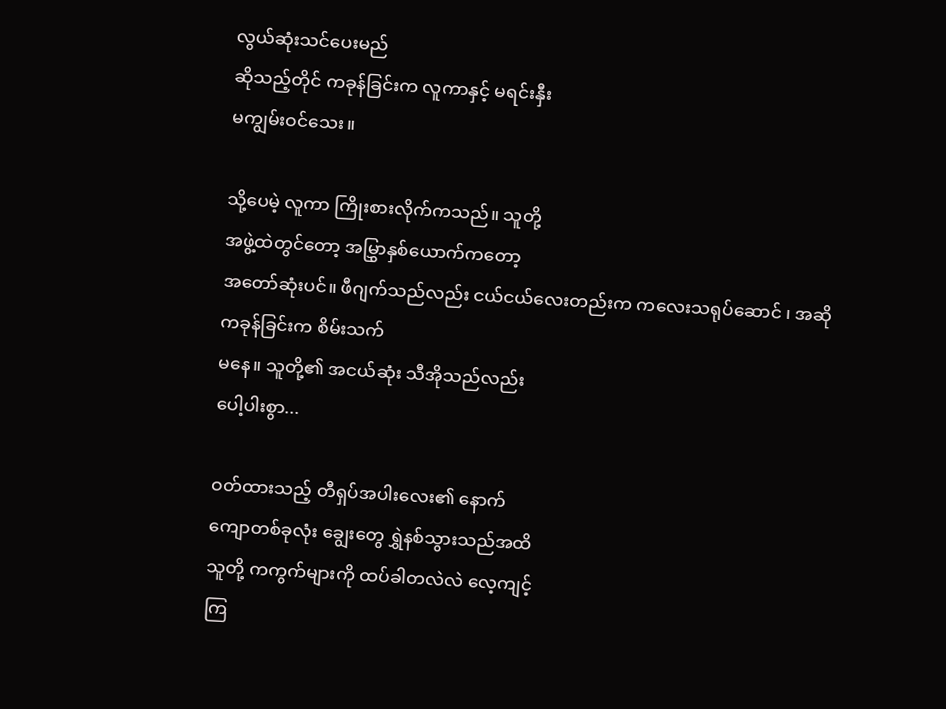လွယ်ဆုံးသင်ပေးမည်
ဆိုသည့်တိုင် ကခုန်ခြင်းက လူကာနှင့် မရင်းနှီး
မကျွမ်းဝင်သေး။

သို့ပေမဲ့ လူကာ ကြိုးစားလိုက်ကသည်။ သူတို့
အဖွဲ့ထဲ‌တွင်တော့ အမြွှာနှစ်ယောက်ကတော့
အတော်ဆုံးပင်။ ဖီဂျက်သည်လည်း ငယ်ငယ်လေးတည်းက ကလေးသရုပ်ဆောင် ၊ အဆို
ကခုန်ခြင်းက စိမ်းသက်
မနေ။ သူတို့၏ အငယ်ဆုံး သီအိုသည်လည်း
ပေါ့ပါးစွာ...

ဝတ်ထားသည့် တီရှပ်အပါးလေး၏ နောက်
ကျောတစ်ခုလုံး ချွေးတွေ ရွှဲနစ်သွားသည်အထိ
သူတို့ ကကွက်များကို ထပ်ခါတလဲလဲ လေ့ကျင့်
ကြ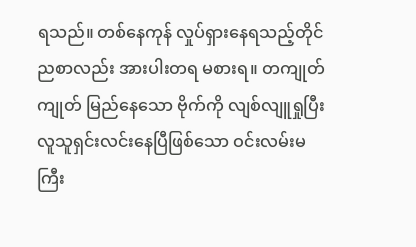ရသည်။ တစ်နေကုန် လှုပ်ရှားနေရသည့်တိုင်
ညစာလည်း အားပါးတရ မစားရ။ တကျုတ်ကျုတ် မြည်နေသော ဗိုက်ကို လျစ်လျူရှုပြီး
လူသူရှင်းလင်းနေပြီဖြစ်သော ဝင်းလမ်းမကြီး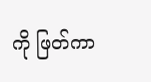ကို ဖြတ်ကာ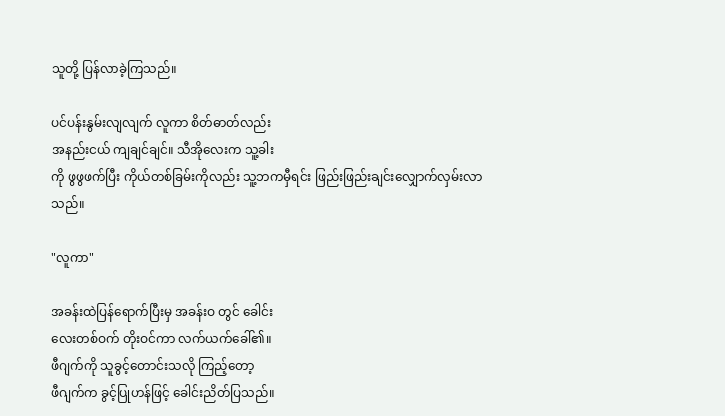သူတို့ ပြန်လာခဲ့ကြသည်။

ပင်ပန်းနွမ်းလျလျက် လူကာ စိတ်ဓာတ်လည်း
အနည်းငယ် ကျချင်ချင်။ သီအိုလေးက သူ့ခါး
ကို ဖွဖွဖက်ပြီး ကိုယ်တစ်ခြမ်းကိုလည်း သူ့ဘကမှီရင်း ဖြည်းဖြည်းချင်းလျှောက်လှမ်းလာသည်။

"လူကာ"

အခန်းထဲပြန်ရောက်ပြီးမှ အခန်းဝ တွင် ခေါင်း
လေးတစ်ဝက် တိုးဝင်ကာ လက်ယက်ခေါ်၏။
ဖီဂျက်ကို သူခွင့်တောင်းသလို ကြည့်တော့
ဖီဂျက်က ခွင့်ပြုဟန်ဖြင့် ခေါင်းညိတ်ပြသည်။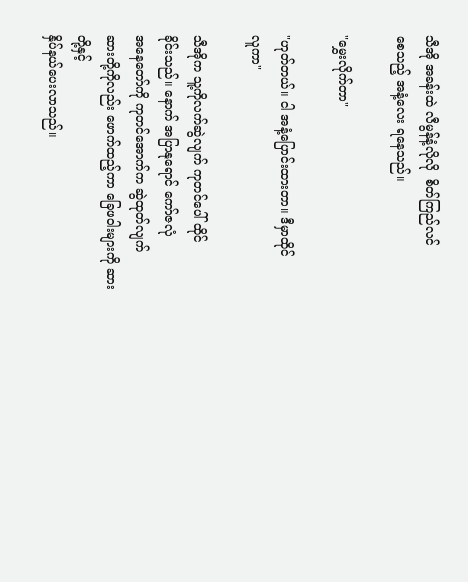သီအို အခန်းထဲ လီမွန်နံ့လိုလို  စိတ်ကြည်လင်
စေသည့် အနံ့လေး ရနေသည်။

"မွှေးလိုက်တာ"

"ဟုတ်တယ်။ ငါ အနံ့ပြောင်းထားတာ။ ဒီမှာထိုင်
လူကာ"

သီအိုက သူ့ကိုလက်ဆွဲလျက် ကုတင်ပေါ် ထိုင်
ခိုင်းသည်။ နောက် အပြာနုရောင် ကော်ဇလုံ
အနေတော်ကို ကုတင်အောက်က ဆွဲထုတ်လျက်
ဆားတို့ကိုလည်း ဖောက်ထည့်ကာ ခြေဖဝါးများကို ဆားတို့နှင့်
နှိပ်နယ်ပေးလာသည်။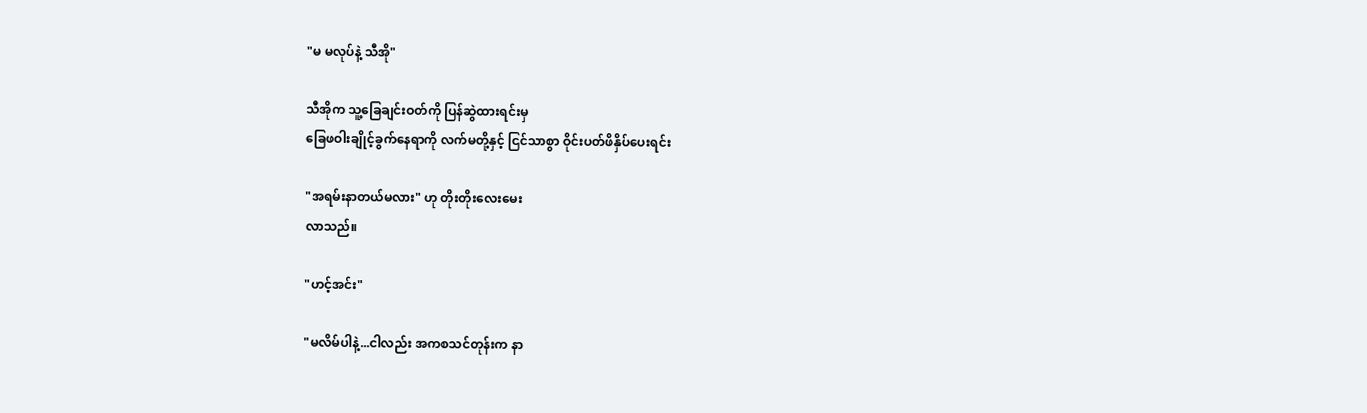"မ မလုပ်နဲ့ သီအို"

သီအိုက သူ့ခြေချင်းဝတ်ကို ပြန်ဆွဲထားရင်းမှ
ခြေဖဝါးချိုင့်ခွက်နေရာကို လက်မတို့နှင့် ငြင်သာစွာ ဝိုင်းပတ်ဖိနှိပ်ပေးရင်း

"အရမ်းနာတယ်မလား" ဟု တိုးတိုးလေးမေး
လာသည်။

"ဟင့်အင်း"

"မလိမ်ပါနဲ့...ငါလည်း အကစသင်တုန်းက နာ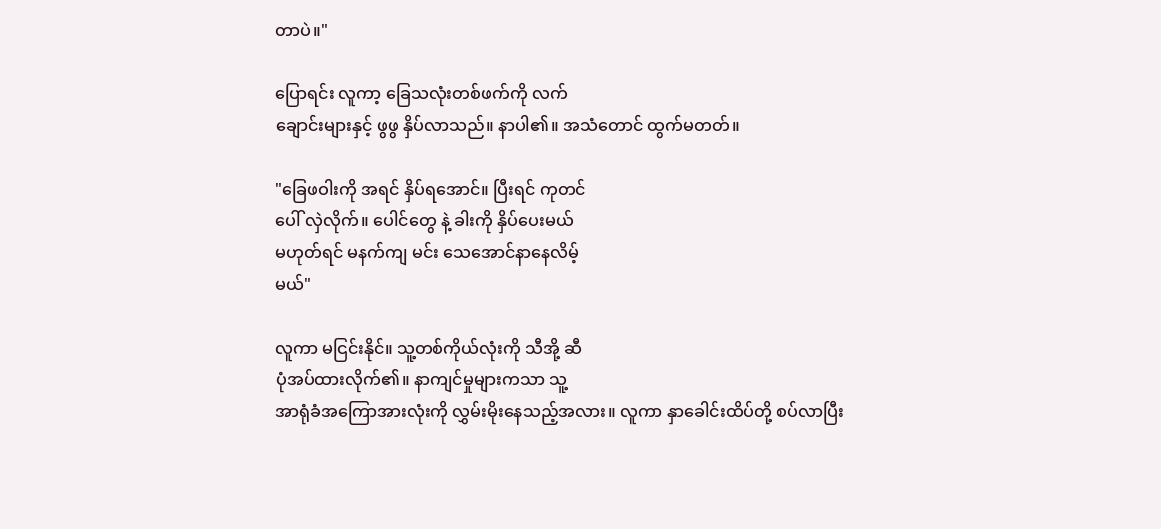တာပဲ။"

ပြောရင်း လူကာ့ ခြေသလုံးတစ်ဖက်ကို လက်
ချောင်းများနှင့် ဖွဖွ နှိပ်လာသည်။ နာပါ၏။ အသံတောင် ထွက်မတတ်။

"ခြေဖဝါးကို အရင် နှိပ်ရအောင်။ ပြီးရင် ကုတင်
ပေါ် လှဲလိုက်။ ပေါင်တွေ နဲ့ ခါးကို နှိပ်ပေးမယ်
မဟုတ်ရင် မနက်ကျ မင်း သေအောင်နာနေလိမ့်
မယ်"

လူကာ မငြင်းနိုင်။ သူ့တစ်ကိုယ်လုံးကို သီအို့ ဆီ
ပုံအပ်ထားလိုက်၏။ နာကျင်မှုများကသာ သူ့
အာရုံခံအကြောအားလုံးကို လွှမ်းမိုးနေသည့်အလား။ လူကာ နှာခေါင်းထိပ်တို့ စပ်လာပြီး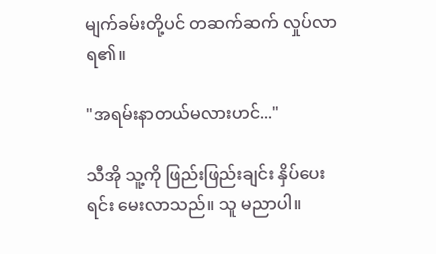မျက်ခမ်းတို့ပင် တဆက်ဆက် လှုပ်လာရ၏။

"အရမ်းနာတယ်မလားဟင်..."

သီအို သူ့ကို ဖြည်းဖြည်းချင်း နှိပ်ပေးရင်း မေးလာသည်။ သူ မညာပါ။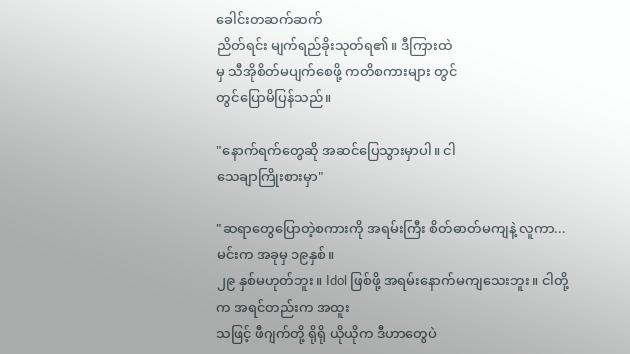ခေါင်းတဆက်ဆက်
ညိတ်ရင်း မျက်ရည်ခိုးသုတ်ရ၏။ ဒီကြားထဲ
မှ သီအိုစိတ်မပျက်‌စေဖို့ ကတိစကားများ တွင်
တွင်ပြောမိပြန်သည်။

"နောက်ရက်တွေဆို အဆင်ပြေသွားမှာပါ။ ငါ
သေချာကြိုးစားမှာ"

"ဆရာတွေပြောတဲ့စကားကို အရမ်းကြီး စိတ်ဓာတ်မကျနဲ့ လူကာ...မင်းက အခုမှ ၁‌၉နှစ်။
၂၉ နှစ်မဟုတ်ဘူး။ Idol ဖြစ်ဖို့ အရမ်းနောက်မကျသေးဘူး။ ငါတို့က အရင်တည်းက အထူး
သဖြင့် ဖီဂျက်တို့ ရိုရို ယိုယိုက ဒီဟာတွေပဲ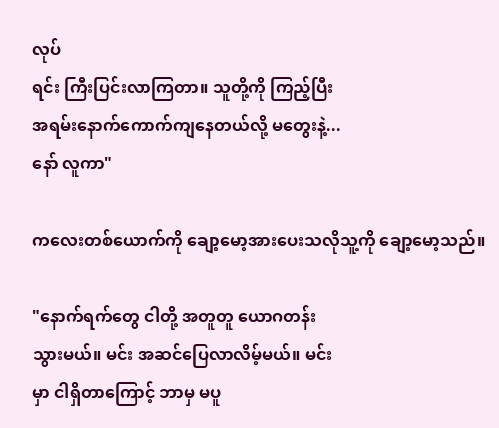လုပ်
ရင်း ကြီးပြင်းလာကြတာ။ သူတို့ကို ကြည့်ပြီး
အရမ်းနောက်ကောက်ကျနေတယ်လို့ မတွေးနဲ့...
နော် လူကာ"

ကလေးတစ်ယောက်ကို ချော့မော့အားပေးသလိုသူ့ကို ချော့မော့သည်။

"နောက်‌ရက်တွေ ငါတို့ အတူတူ ယောဂတန်း
သွားမယ်။ မင်း အဆင်ပြေလာလိမ့်မယ်။ မင်း
မှာ ငါရှိတာကြောင့် ဘာမှ မပူ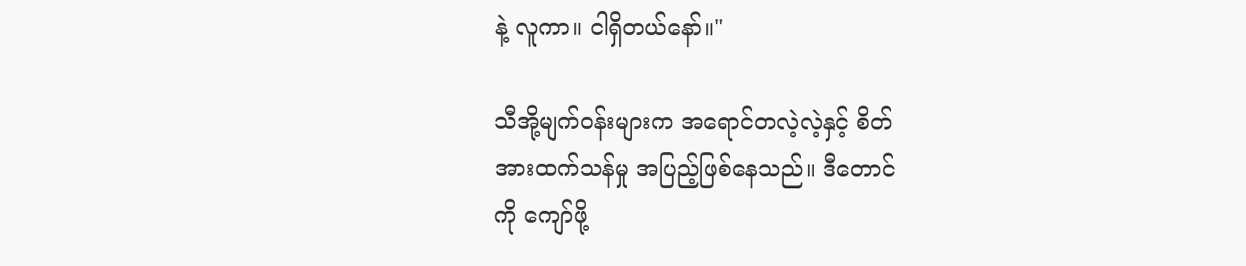နဲ့ လူကာ။ ငါရှိတယ်နော်။"

သီအို့မျက်ဝန်းများက အရောင်တလဲ့လဲ့နှင့် စိတ်
အားထက်သန်မှု အပြည့်ဖြစ်နေသည်။ ဒီတောင်
ကို ကျော်ဖို့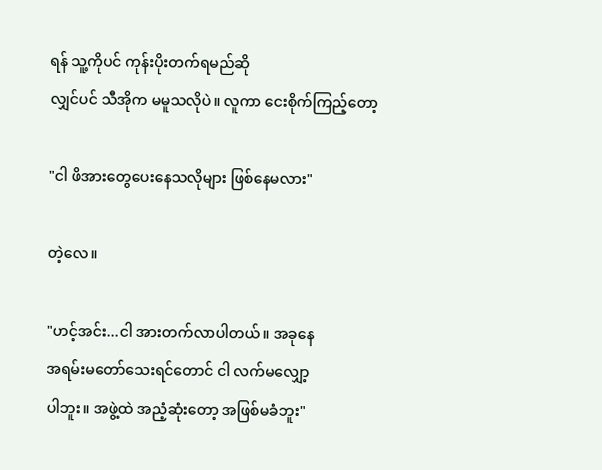ရန် သူ့ကိုပင် ကုန်းပိုးတက်ရမည်ဆို
လျှင်ပင် သီအိုက မမူသလိုပဲ။ လူကာ ငေးစိုက်ကြည့်တော့

"ငါ ဖိအားတွေပေးနေသလိုများ ဖြစ်နေမလား"

တဲ့လေ။

"ဟင့်အင်း...ငါ အားတက်လာပါတယ်။ အခုနေ
အရမ်းမတော်သေးရင်တောင် ငါ လက်မလျှော့
ပါဘူး။ အဖွဲ့ထဲ အညံ့ဆုံးတော့ အဖြစ်မခံဘူး"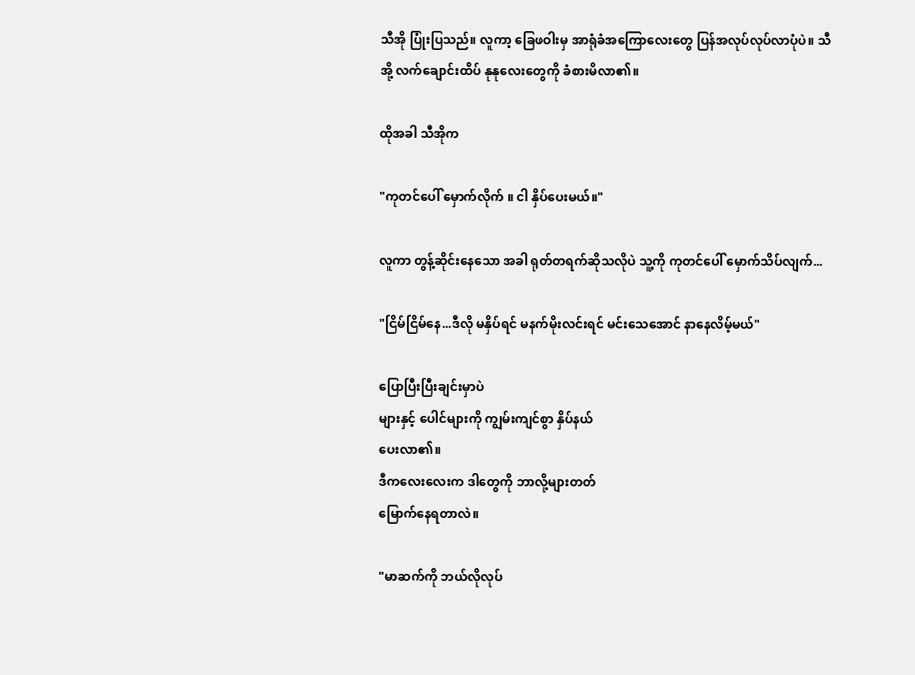သီအို ပြုံးပြသည်။ လူကာ့ ခြေဖဝါးမှ အာရုံခံအကြောလေးတွေ ပြန်အလုပ်လုပ်လာပုံပဲ။ သီ
အို့ လက်ချောင်းထိပ် နုနုလေးတွေကို ခံစားမိလာ၏။

ထိုအခါ သီအိုက

"ကုတင်ပေါ် မှောက်လိုက် ။ ငါ နှိပ်ပေးမယ်။"

လူကာ တွန့်ဆိုင်းနေသော အခါ ရုတ်တရက်ဆိုသလိုပဲ သူ့ကို ကုတင်ပေါ် မှောက်သိပ်လျက်...

"ငြိမ်ငြိမ်နေ...ဒီလို မနှိပ်ရင် မနက်မိုးလင်းရင် မင်းသေအောင် နာနေလိမ့်မယ်"

ပြောပြီးပြီးချင်းမှာပဲ
များနှင့် ပေါင်များကို ကျွမ်းကျင်စွာ နှိပ်နယ်
ပေးလာ၏။
ဒီကလေးလေးက ဒါတွေကို ဘာလို့များတတ်
မြောက်နေရတာလဲ။

"မာဆက်ကို ဘယ်လိုလုပ်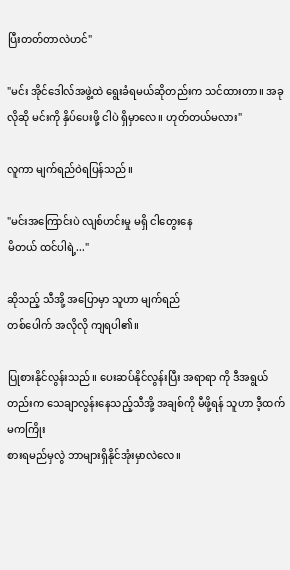ပြီးတတ်တာလဲဟင်"

"မင်း အိုင်ဒေါလ်အဖွဲ့ထဲ ရွေးခံရမယ်ဆိုတည်းက သင်ထားတာ။ အခုလိုဆို မင်းကို နှိပ်ပေးဖို့ ငါပဲ ရှိမှာလေ။ ဟုတ်တယ်မလား"

လူကာ မျက်ရည်ဝဲရပြန်သည်။

"မင်းအကြောင်းပဲ လျစ်ဟင်းမှု မရှိ ငါတွေးနေ
မိတယ် ထင်ပါရဲ့..."

ဆိုသည့် သီအို့ အပြောမှာ သူဟာ မျက်ရည်
တစ်ပေါက် အလိုလို ကျရပါ၏။

ပြုစားနိုင်လွန်းသည်။ ပေးဆပ်နိုင်လွန်းပြီး အရာရာ ကို ဒီအရွယ်တည်းက သေချာလွန်းနေသည့်သီအို့ အချစ်ကို မီဖို့ရန် သူဟာ ဒီ့ထက်မကကြိုး
စားရမည်မှလွဲ ဘာများရှိနိုင်အုံးမှာလဲလေ။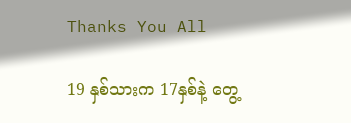Thanks You All

19 နှစ်သားက 17နှစ်နဲ့ တွေ့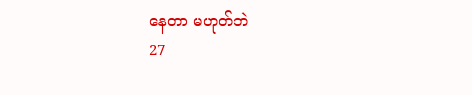နေတာ မဟုတ်ဘဲ
27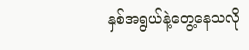နှစ်အရွယ်နဲ့တွေ့နေသလို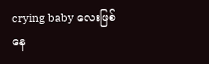crying baby လေးဖြစ်နေ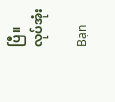ပြီ။ လုပ်အုံး

Bạn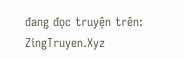đang đọc truyện trên: ZingTruyen.Xyz